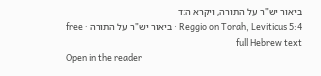ביאור יש"ר על התורה, ויקרא ה:ד
Reggio on Torah, Leviticus 5:4 · ביאור יש"ר על התורה · free full Hebrew text
Open in the reader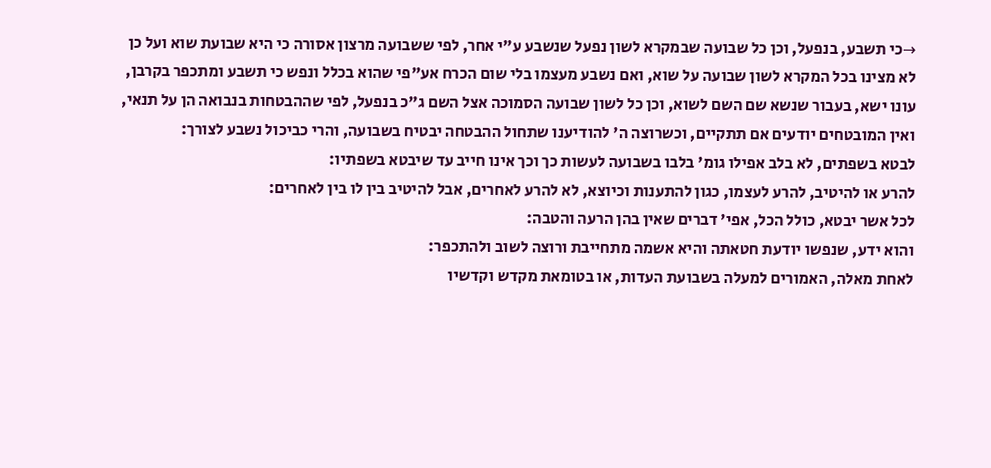→כי תשבע, בנפעל, וכן כל שבועה שבמקרא לשון נפעל שנשבע ע"י אחר, לפי ששבועה מרצון אסורה כי היא שבועת שוא ועל כן לא מצינו בכל המקרא לשון שבועה על שוא, ואם נשבע מעצמו בלי שום הכרח אע"פי שהוא בכלל ונפש כי תשבע ומתכפר בקרבן, עונו ישא, בעבור שנשא שם השם לשוא, וכן כל לשון שבועה הסמוכה אצל השם ג"כ בנפעל, לפי שההבטחות בנבואה הן על תנאי, ואין המובטחים יודעים אם תתקיים, וכשרוצה ה' להודיענו שתחול ההבטחה יבטיח בשבועה, והרי כביכול נשבע לצורך:
לבטא בשפתים, לא בלב אפילו גומ' בלבו בשבועה לעשות כך וכך אינו חייב עד שיבטא בשפתיו:
להרע או להיטיב, להרע לעצמו, כגון להתענות וכיוצא, לא להרע לאחרים, אבל להיטיב בין לו בין לאחרים:
לכל אשר יבטא, כולל הכל, אפי' דברים שאין בהן הרעה והטבה:
והוא ידע, שנפשו יודעת חטאתה והיא אשמה מתחייבת ורוצה לשוב ולהתכפר:
לאחת מאלה, האמורים למעלה בשבועת העדות, או בטומאת מקדש וקדשיו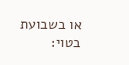או בשבועת בטוי: